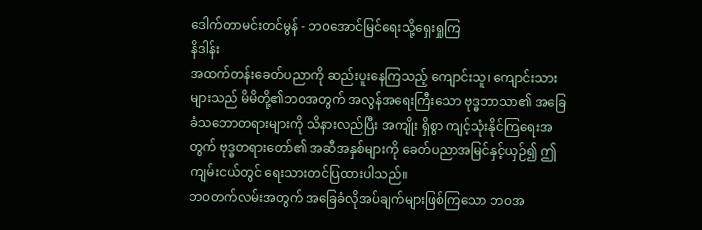ဒေါက်တာမင်းတင်မွန် - ဘ၀အောင်မြင်ရေးသို့ရှေးရှုကြ
နိဒါန်း
အထက်တန်းခေတ်ပညာကို ဆည်းပူးနေကြသည့် ကျောင်းသူ၊ ကျောင်းသားများသည် မိမိတို့၏ဘ၀အတွက် အလွန်အရေးကြီးသော ဗုဒ္ဓဘာသာ၏ အခြေခံသဘောတရားများကို သိနားလည်ပြီး အကျိုး ရှိစွာ ကျင့်သုံးနိုင်ကြရေးအတွက် ဗုဒ္ဓတရားတော်၏ အဆီအနှစ်များကို ခေတ်ပညာအမြင်နှင့်ယှဉ်၍ ဤကျမ်းငယ်တွင် ရေးသားတင်ပြထားပါသည်။
ဘဝတက်လမ်းအတွက် အခြေခံလိုအပ်ချက်များဖြစ်ကြသော ဘဝအ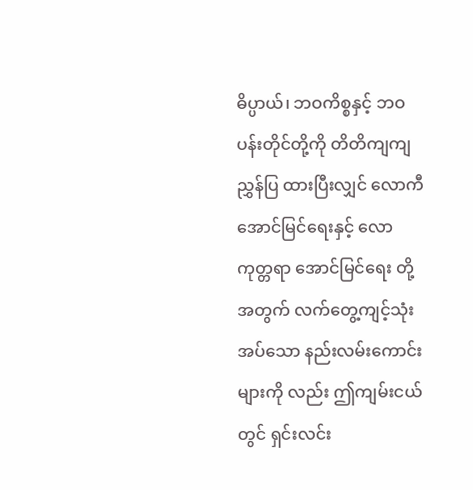ဓိပ္ပာယ်၊ ဘဝကိစ္စနှင့် ဘဝပန်းတိုင်တို့ကို တိတိကျကျညွှန်ပြ ထားပြီးလျှင် လောကီအောင်မြင်ရေးနှင့် လောကုတ္တရာ အောင်မြင်ရေး တို့အတွက် လက်တွေ့ကျင့်သုံးအပ်သော နည်းလမ်းကောင်းများကို လည်း ဤကျမ်းငယ်တွင် ရှင်းလင်း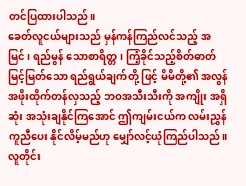တင်ပြထားပါသည်။
ခေတ်လူငယ်များသည် မှန်ကန်ကြည်လင်သည့် အမြင်၊ ရည်မွန် သောစာရိတ္တ၊ ကြံ့ခိုင်သည့်စိတ်ဓာတ်မြင့်မြတ်သော ရည်ရွယ်ချက်တို့ ဖြင့် မိမိတို့၏ အလွန်အဖိုးထိုက်တန်လှသည့် ဘဝအသီးသီးကို အကျိုး အရှိဆုံး အသုံးချနိုင်ကြအောင် ဤကျမ်းငယ်က လမ်းညွှန်ကူညီပေး နိုင်လိမ့်မည်ဟု မျှော်လင့်ယုံကြည်ပါသည်။
လူတိုင်း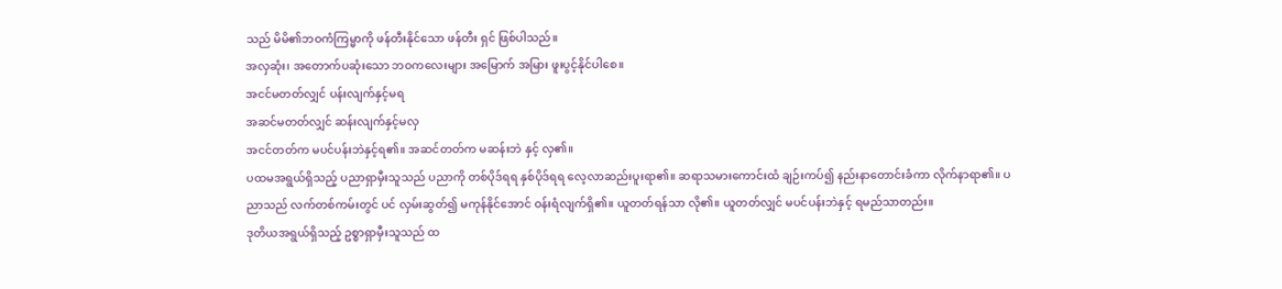သည် မိမိ၏ဘဝကံကြမ္မာကို ဖန်တီးနိုင်သော ဖန်တီး ရှင် ဖြစ်ပါသည်။
အလှဆုံး၊ အတောက်ပဆုံးသော ဘဝကလေးများ အမြောက် အမြား ဖူးပွင့်နိုင်ပါစေ။
အငင်မတတ်လျှင် ပန်းလျက်နှင့်မရ
အဆင်မတတ်လျှင် ဆန်းလျက်နှင့်မလှ
အငင်တတ်က မပင်ပန်းဘဲနှင့်ရ၏။ အဆင်တတ်က မဆန်းဘဲ နှင့် လှ၏။
ပထမအရွယ်ရှိသည့် ပညာရှာမှီးသူသည် ပညာကို တစ်ပိုဒ်ရရ နှစ်ပိုဒ်ရရ လေ့လာဆည်းပူးရာ၏။ ဆရာသမားကောင်းထံ ချဉ်းကပ်၍ နည်းနာတောင်းခံကာ လိုက်နာရာ၏။ ပညာသည် လက်တစ်ကမ်းတွင် ပင် လှမ်းဆွတ်၍ မကုန်နိုင်အောင် ဝန်းရံလျက်ရှိ၏။ ယူတတ်ရန်သာ လို၏။ ယူတတ်လျှင် မပင်ပန်းဘဲနှင့် ရမည်သာတည်း။
ဒုတိယအရွယ်ရှိသည့် ဥစ္စာရှာမှီးသူသည် ထ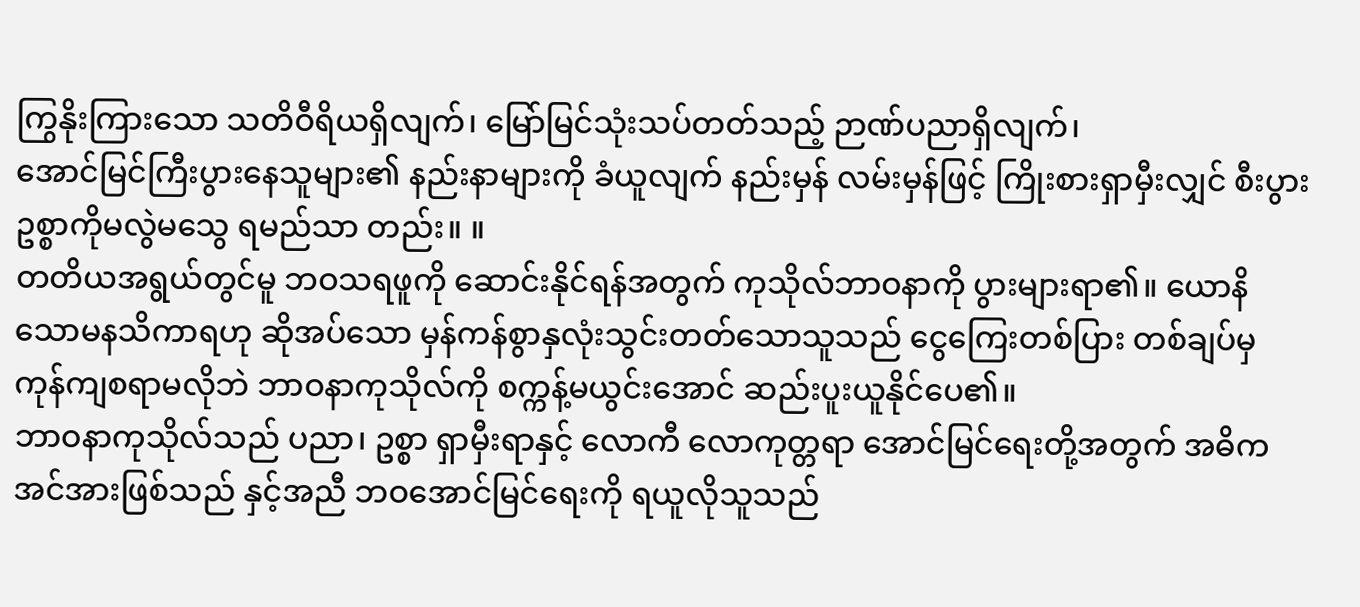ကြွနိုးကြားသော သတိဝီရိယရှိလျက်၊ မြော်မြင်သုံးသပ်တတ်သည့် ဉာဏ်ပညာရှိလျက်၊
အောင်မြင်ကြီးပွားနေသူများ၏ နည်းနာများကို ခံယူလျက် နည်းမှန် လမ်းမှန်ဖြင့် ကြိုးစားရှာမှီးလျှင် စီးပွားဥစ္စာကိုမလွဲမသွေ ရမည်သာ တည်း။ ။
တတိယအရွယ်တွင်မူ ဘဝသရဖူကို ဆောင်းနိုင်ရန်အတွက် ကုသိုလ်ဘာဝနာကို ပွားများရာ၏။ ယောနိသောမနသိကာရဟု ဆိုအပ်သော မှန်ကန်စွာနှလုံးသွင်းတတ်သောသူသည် ငွေကြေးတစ်ပြား တစ်ချပ်မှ ကုန်ကျစရာမလိုဘဲ ဘာဝနာကုသိုလ်ကို စက္ကန့်မယွင်းအောင် ဆည်းပူးယူနိုင်ပေ၏။
ဘာဝနာကုသိုလ်သည် ပညာ၊ ဥစ္စာ ရှာမှီးရာနှင့် လောကီ လောကုတ္တရာ အောင်မြင်ရေးတို့အတွက် အဓိကအင်အားဖြစ်သည် နှင့်အညီ ဘဝအောင်မြင်ရေးကို ရယူလိုသူသည်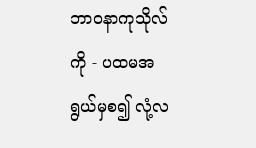ဘာဝနာကုသိုလ်ကို - ပထမအရွယ်မှစ၍ လုံ့လ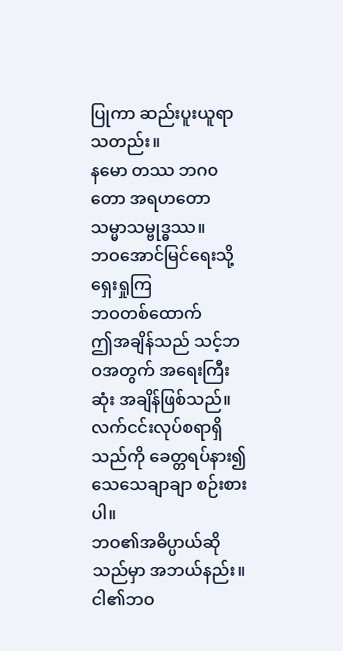ပြုကာ ဆည်းပူးယူရာသတည်း။
နမော တဿ ဘဂ၀တော အရဟတော သမ္မာသမ္ဗုဒ္ဓဿ။
ဘဝအောင်မြင်ရေးသို့ ရှေးရှုကြ
ဘဝတစ်ထောက်
ဤအချိန်သည် သင့်ဘဝအတွက် အရေးကြီးဆုံး အချိန်ဖြစ်သည်။
လက်ငင်းလုပ်စရာရှိသည်ကို ခေတ္တရပ်နား၍ သေသေချာချာ စဉ်းစားပါ။
ဘဝ၏အဓိပ္ပာယ်ဆိုသည်မှာ အဘယ်နည်း။ ငါ၏ဘဝ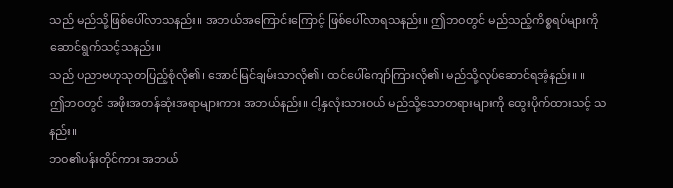သည် မည်သို့ဖြစ်ပေါ်လာသနည်း။ အဘယ်အကြောင်းကြောင့် ဖြစ်ပေါ်လာရသနည်း။ ဤဘဝတွင် မည်သည့်ကိစ္စရပ်များကို ဆောင်ရွက်သင့်သနည်း။
သည် ပညာဗဟုသုတပြည့်စုံလို၏၊ အောင်မြင်ချမ်းသာလို၏၊ ထင်ပေါ်ကျော်ကြားလို၏၊ မည်သို့လုပ်ဆောင်ရအံ့နည်း။ ။
ဤဘဝတွင် အဖိုးအတန်ဆုံးအရာများကား အဘယ်နည်း။ ငါ့နှလုံးသားဝယ် မည်သို့သောတရားများကို ထွေးပိုက်ထားသင့် သနည်း။
ဘဝ၏ပန်းတိုင်ကား အဘယ်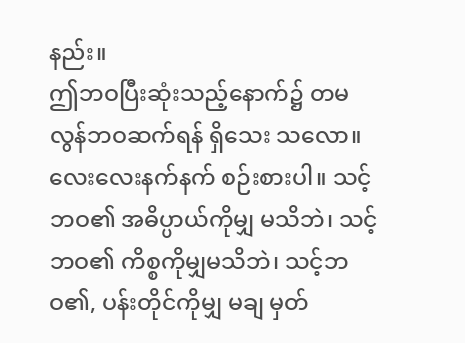နည်း။
ဤဘဝပြီးဆုံးသည့်နောက်၌ တမလွန်ဘဝဆက်ရန် ရှိသေး သလော။
လေးလေးနက်နက် စဉ်းစားပါ။ သင့်ဘဝ၏ အဓိပ္ပာယ်ကိုမျှ မသိဘဲ၊ သင့်ဘဝ၏ ကိစ္စကိုမျှမသိဘဲ၊ သင့်ဘဝ၏, ပန်းတိုင်ကိုမျှ မချ မှတ်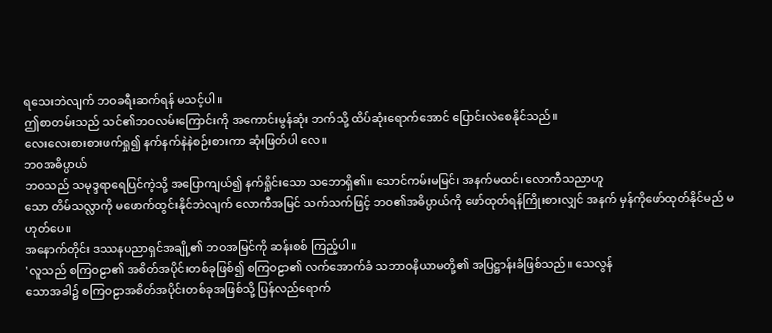ရသေးဘဲလျက် ဘဝခရီးဆက်ရန် မသင့်ပါ။
ဤစာတမ်းသည် သင်၏ဘဝလမ်းကြောင်းကို အကောင်းမွန်ဆုံး ဘက်သို့ ထိပ်ဆုံးရောက်အောင် ပြောင်းလဲစေနိုင်သည်။
လေးလေးစားစားဖက်ရှု၍ နက်နက်နဲနဲစဉ်းစားကာ ဆုံးဖြတ်ပါ လေ။
ဘ၀အဓိပ္ပာယ်
ဘဝသည် သမုဒ္ဒရာရေပြင်ကဲ့သို့ အပြောကျယ်၍ နက်ရှိုင်းသော သဘောရှိ၏။ သောင်ကမ်းမမြင်၊ အနက်မထင်၊ လောကီသညာဟူ
သော တိမ်သလ္လာကို မဖောက်ထွင်းနိုင်ဘဲလျက် လောကီအမြင် သက်သက်ဖြင့် ဘဝ၏အဓိပ္ပာယ်ကို ဖော်ထုတ်ရန်ကြိုးစားလျှင် အနက် မှန်ကိုဖော်ထုတ်နိုင်မည် မဟုတ်ပေ။
အနောက်တိုင်း ဒဿနပညာရှင်အချို့၏ ဘဝအမြင်ကို ဆန်းစစ် ကြည့်ပါ။
'လူသည် စကြဝဠာ၏ အစိတ်အပိုင်းတစ်ခုဖြစ်၍ စကြဝဠာ၏ လက်အောက်ခံ သဘာဝနိယာမတို့၏ အပြဋ္ဌာန်းခံဖြစ်သည်။ သေလွန်
သောအခါ၌ စကြဝဠာအစိတ်အပိုင်းတစ်ခုအဖြစ်သို့ ပြန်လည်ရောက်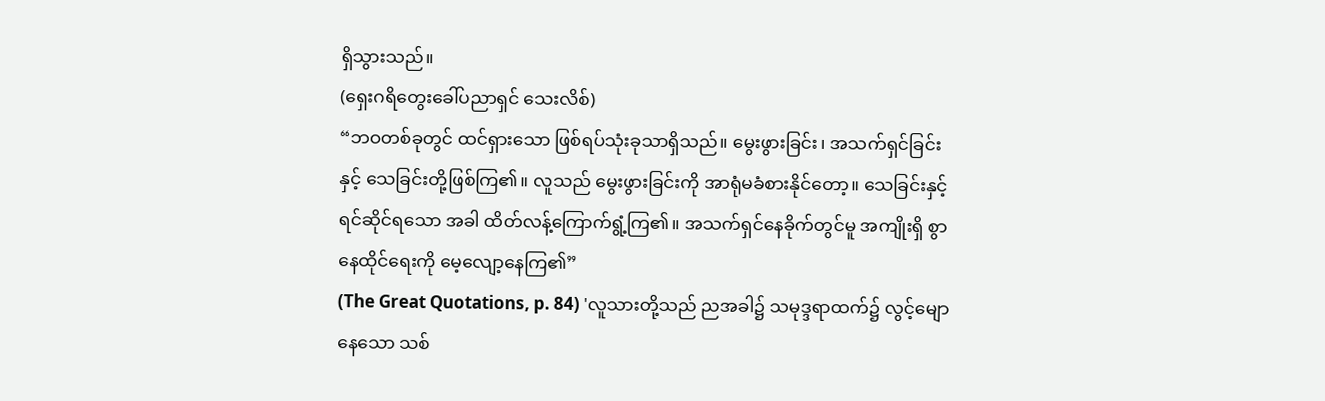ရှိသွားသည်။
(ရှေးဂရိတွေးခေါ်ပညာရှင် သေးလိစ်)
“ဘဝတစ်ခုတွင် ထင်ရှားသော ဖြစ်ရပ်သုံးခုသာရှိသည်။ မွေးဖွားခြင်း၊ အသက်ရှင်ခြင်းနှင့် သေခြင်းတို့ဖြစ်ကြ၏။ လူသည် မွေးဖွားခြင်းကို အာရုံမခံစားနိုင်တော့။ သေခြင်းနှင့်ရင်ဆိုင်ရသော အခါ ထိတ်လန့်ကြောက်ရွံ့ကြ၏။ အသက်ရှင်နေခိုက်တွင်မူ အကျိုးရှိ စွာနေထိုင်ရေးကို မေ့လျော့နေကြ၏”
(The Great Quotations, p. 84) 'လူသားတို့သည် ညအခါ၌ သမုဒ္ဒရာထက်၌ လွင့်မျောနေသော သစ်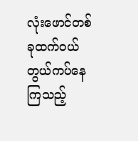လုံးဖောင်တစ်ခုထက်ဝယ် တွယ်ကပ်နေကြသည့်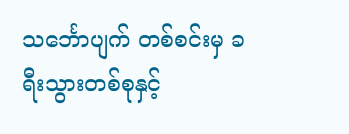သင်္ဘောပျက် တစ်စင်းမှ ခရီးသွားတစ်စုနှင့်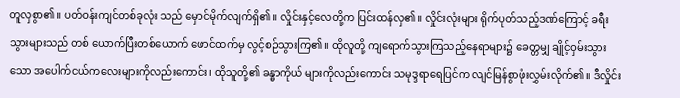တူလှစွာ၏။ ပတ်ဝန်းကျင်တစ်ခုလုံး သည် မှောင်မိုက်လျက်ရှိ၏။ လှိုင်းနှင့်လေတို့က ပြင်းထန်လှ၏။ လှိုင်းလုံးများ ရိုက်ပုတ်သည့်ဒဏ်ကြောင့် ခရီးသွားများသည် တစ် ယောက်ပြီးတစ်ယောက် ဖောင်ထက်မှ လွင့်စဉ်သွားကြ၏။ ထိုလူတို့ ကျရောက်သွားကြသည့်နေရာများ၌ ခေတ္တမျှ ချိုင့်ဝှမ်းသွားသော အပေါက်ငယ်ကလေးများကိုလည်းကောင်း၊ ထိုသူတို့၏ ခန္ဓာကိုယ် များကိုလည်းကောင်း သမုဒ္ဒရာရေပြင်က လျင်မြန်စွာဖုံးလွှမ်းလိုက်၏။ ဒီလှိုင်း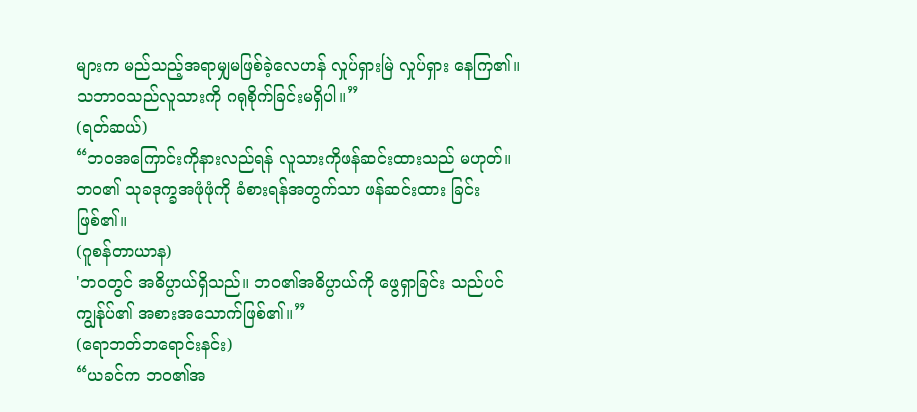များက မည်သည့်အရာမျှမဖြစ်ခဲ့လေဟန် လှုပ်ရှားမြဲ လှုပ်ရှား နေကြ၏။ သဘာဝသည်လူသားကို ဂရုစိုက်ခြင်းမရှိပါ။”
(ရတ်ဆယ်)
“ဘဝအကြောင်းကိုနားလည်ရန် လူသားကိုဖန်ဆင်းထားသည် မဟုတ်။ ဘဝ၏ သုခဒုက္ခအဖုံဖုံကို ခံစားရန်အတွက်သာ ဖန်ဆင်းထား ခြင်းဖြစ်၏။
(ဂူစန်တာယာန)
'ဘဝတွင် အဓိပ္ပာယ်ရှိသည်။ ဘဝ၏အဓိပ္ပာယ်ကို ဖွေရှာခြင်း သည်ပင် ကျွန်ုပ်၏ အစားအသောက်ဖြစ်၏။”
(ရောဘတ်ဘရောင်းနင်း)
“ယခင်က ဘဝ၏အ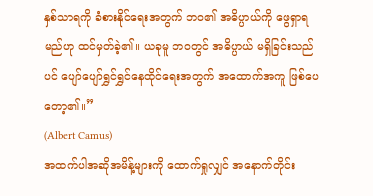နှစ်သာရကို ခံစားနိုင်ရေးအတွက် ဘဝ၏ အဓိပ္ပာယ်ကို ဖွေရှာရမည်ဟု ထင်မှတ်ခဲ့၏။ ယခုမူ ဘဝတွင် အဓိပ္ပာယ် မရှိခြင်းသည်ပင် ပျော်ပျော်ရွှင်ရွှင်နေထိုင်ရေးအတွက် အထောက်အကူ ဖြစ်ပေတော့၏။”
(Albert Camus)
အထက်ပါအဆိုအမိန့်များကို ထောက်ရှုလျှင် အနောက်တိုင်း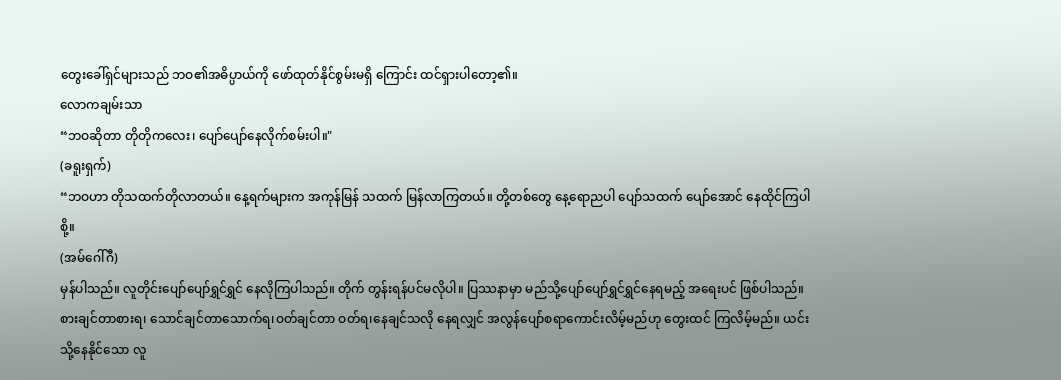တွေးခေါ်ရှင်များသည် ဘဝ၏အဓိပ္ပာယ်ကို ဖော်ထုတ်နိုင်စွမ်းမရှိ ကြောင်း ထင်ရှားပါတော့၏။
လောကချမ်းသာ
“ဘဝဆိုတာ တိုတိုကလေး၊ ပျော်ပျော်နေလိုက်စမ်းပါ။"
(ခရူးရှက်)
“ဘဝဟာ တိုသထက်တိုလာတယ်။ နေ့ရက်များက အကုန်မြန် သထက် မြန်လာကြတယ်။ တို့တစ်တွေ နေ့ရောညပါ ပျော်သထက် ပျော်အောင် နေထိုင်ကြပါစို့။
(အမ်ဂေါ်ဂီ)
မှန်ပါသည်။ လူတိုင်းပျော်ပျော်ရွှင်ရွှင် နေလိုကြပါသည်။ တိုက် တွန်းရန်ပင်မလိုပါ။ ပြဿနာမှာ မည်သို့ပျော်ပျော်ရွှင်ရွှင်နေရမည့် အရေးပင် ဖြစ်ပါသည်။
စားချင်တာစားရ၊ သောင်ချင်တာသောက်ရ၊ဝတ်ချင်တာ ဝတ်ရ၊နေချင်သလို နေရလျှင် အလွန်ပျော်စရာကောင်းလိမ့်မည်ဟု တွေးထင် ကြလိမ့်မည်။ ယင်းသို့နေနိုင်သော လူ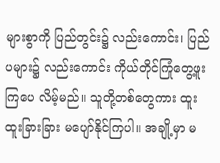များစွာကို ပြည်တွင်း၌ လည်းကောင်း၊ ပြည်ပများ၌ လည်းကောင်း ကိုယ်တိုင်ကြုံတွေ့ဖူးကြပေ လိမ့်မည်။ သူတို့တစ်တွေကား ထူးထူးခြားခြား မပျော်နိုင်ကြပါ။ အချို့မှာ မ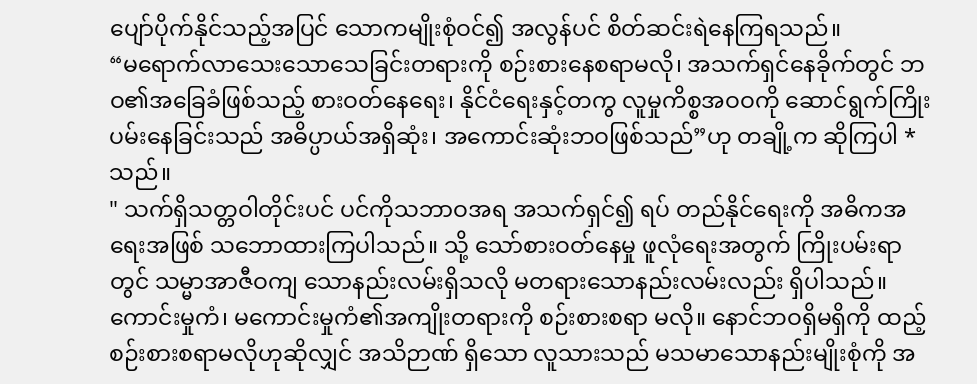ပျော်ပိုက်နိုင်သည့်အပြင် သောကမျိုးစုံဝင်၍ အလွန်ပင် စိတ်ဆင်းရဲနေကြရသည်။
“မရောက်လာသေးသောသေခြင်းတရားကို စဉ်းစားနေစရာမလို၊ အသက်ရှင်နေခိုက်တွင် ဘဝ၏အခြေခံဖြစ်သည့် စားဝတ်နေရေး၊ နိုင်ငံရေးနှင့်တကွ လူမှုကိစ္စအဝဝကို ဆောင်ရွက်ကြိုးပမ်းနေခြင်းသည် အဓိပ္ပာယ်အရှိဆုံး၊ အကောင်းဆုံးဘဝဖြစ်သည်”ဟု တချို့က ဆိုကြပါ * သည်။
" သက်ရှိသတ္တဝါတိုင်းပင် ပင်ကိုသဘာဝအရ အသက်ရှင်၍ ရပ် တည်နိုင်ရေးကို အဓိကအရေးအဖြစ် သဘောထားကြပါသည်။ သို့ သော်စားဝတ်နေမှု ဖူလုံရေးအတွက် ကြိုးပမ်းရာတွင် သမ္မာအာဇီဝကျ သောနည်းလမ်းရှိသလို မတရားသောနည်းလမ်းလည်း ရှိပါသည်။
ကောင်းမှုကံ၊ မကောင်းမှုကံ၏အကျိုးတရားကို စဉ်းစားစရာ မလို။ နောင်ဘဝရှိမရှိကို ထည့်စဉ်းစားစရာမလိုဟုဆိုလျှင် အသိဉာဏ် ရှိသော လူသားသည် မသမာသောနည်းမျိုးစုံကို အ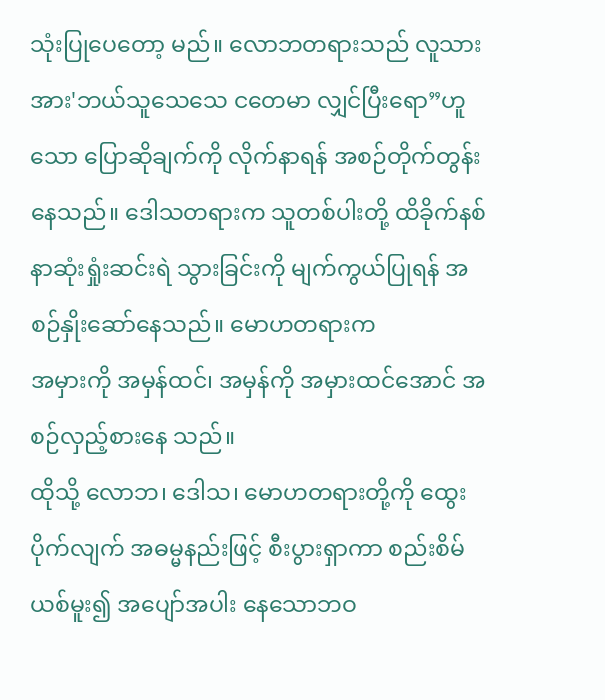သုံးပြုပေတော့ မည်။ လောဘတရားသည် လူသားအား'ဘယ်သူသေသေ ငတေမာ လျှင်ပြီးရော”ဟူသော ပြောဆိုချက်ကို လိုက်နာရန် အစဉ်တိုက်တွန်း နေသည်။ ဒေါသတရားက သူတစ်ပါးတို့ ထိခိုက်နစ်နာဆုံးရှုံးဆင်းရဲ သွားခြင်းကို မျက်ကွယ်ပြုရန် အစဉ်နှိုးဆော်နေသည်။ မောဟတရားက
အမှားကို အမှန်ထင်၊ အမှန်ကို အမှားထင်အောင် အစဉ်လှည့်စားနေ သည်။
ထိုသို့ လောဘ၊ ဒေါသ၊ မောဟတရားတို့ကို ထွေးပိုက်လျက် အဓမ္မနည်းဖြင့် စီးပွားရှာကာ စည်းစိမ်ယစ်မူး၍ အပျော်အပါး နေသောဘဝ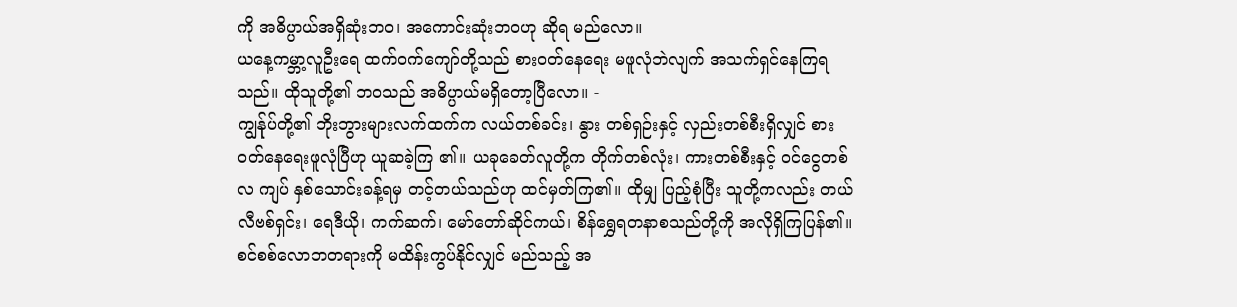ကို အဓိပ္ပာယ်အရှိဆုံးဘဝ၊ အကောင်းဆုံးဘဝဟု ဆိုရ မည်လော။
ယနေ့ကမ္ဘာ့လူဦးရေ ထက်ဝက်ကျော်တို့သည် စားဝတ်နေရေး မဖူလုံဘဲလျက် အသက်ရှင်နေကြရသည်။ ထိုသူတို့၏ ဘဝသည် အဓိပ္ပာယ်မရှိတော့ပြီလော။ -
ကျွန်ုပ်တို့၏ ဘိုးဘွားများလက်ထက်က လယ်တစ်ခင်း၊ နွား တစ်ရှဉ်းနှင့် လှည်းတစ်စီးရှိလျှင် စားဝတ်နေရေးဖူလုံပြီဟု ယူဆခဲ့ကြ ၏။ ယခုခေတ်လူတို့က တိုက်တစ်လုံး၊ ကားတစ်စီးနှင့် ဝင်ငွေတစ်လ ကျပ် နှစ်သောင်းခန့်ရမှ တင့်တယ်သည်ဟု ထင်မှတ်ကြ၏။ ထိုမျှ ပြည့်စုံပြီး သူတို့ကလည်း တယ်လီဗစ်ရှင်း၊ ရေဒီယို၊ ကက်ဆက်၊ မော်တော်ဆိုင်ကယ်၊ စိန်ရွှေရတနာစသည်တို့ကို အလိုရှိကြပြန်၏။
စင်စစ်လောဘတရားကို မထိန်းကွပ်နိုင်လျှင် မည်သည့် အ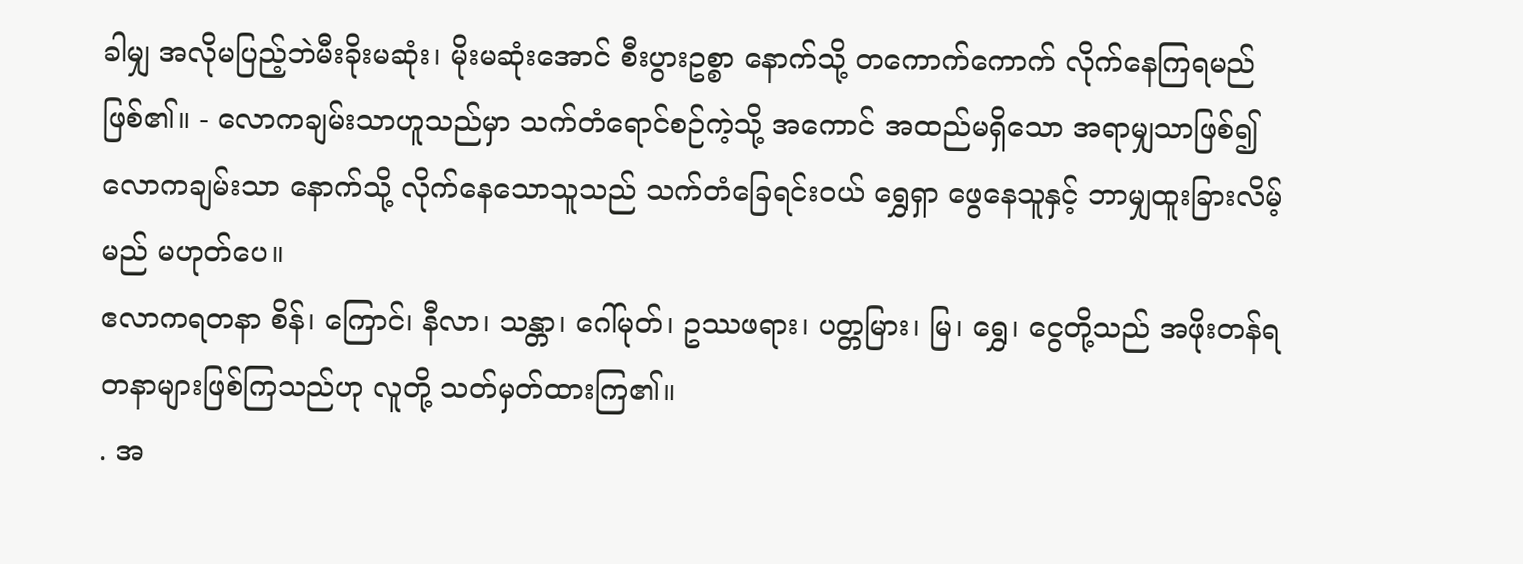ခါမျှ အလိုမပြည့်ဘဲမီးခိုးမဆုံး၊ မိုးမဆုံးအောင် စီးပွားဥစ္စာ နောက်သို့ တကောက်ကောက် လိုက်နေကြရမည်ဖြစ်၏။ - လောကချမ်းသာဟူသည်မှာ သက်တံရောင်စဉ်ကဲ့သို့ အကောင် အထည်မရှိသော အရာမျှသာဖြစ်၍ လောကချမ်းသာ နောက်သို့ လိုက်နေသောသူသည် သက်တံခြေရင်းဝယ် ရွှေရှာ ဖွေနေသူနှင့် ဘာမျှထူးခြားလိမ့်မည် မဟုတ်ပေ။
ဧလာကရတနာ စိန်၊ ကြောင်၊ နီလာ၊ သန္တာ၊ ဂေါ်မုတ်၊ ဥဿဖရား၊ ပတ္တမြား၊ မြ၊ ရွှေ၊ ငွေတို့သည် အဖိုးတန်ရတနာများဖြစ်ကြသည်ဟု လူတို့ သတ်မှတ်ထားကြ၏။
. အ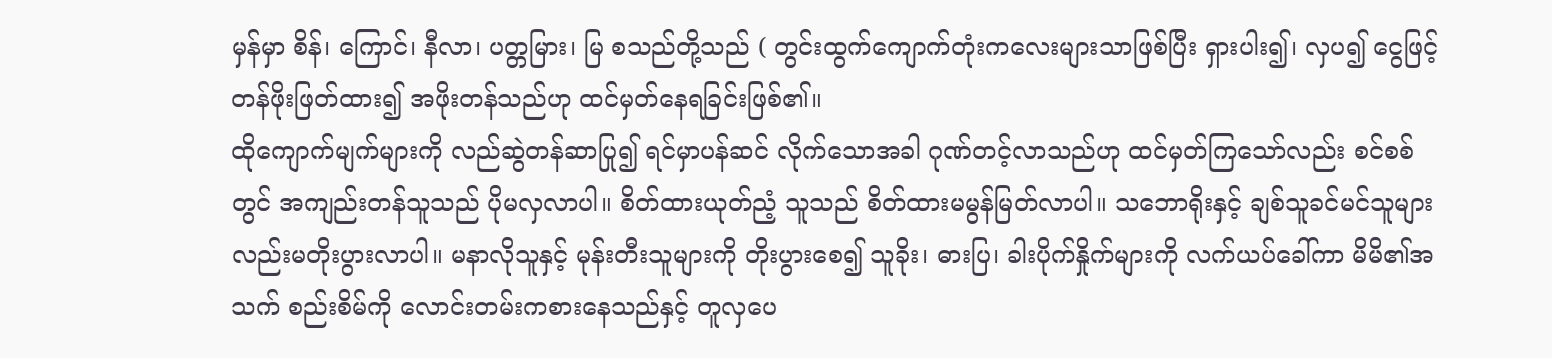မှန်မှာ စိန်၊ ကြောင်၊ နီလာ၊ ပတ္တမြား၊ မြ စသည်တို့သည် ( တွင်းထွက်ကျောက်တုံးကလေးများသာဖြစ်ပြီး ရှားပါး၍၊ လှပ၍ ငွေဖြင့်တန်ဖိုးဖြတ်ထား၍ အဖိုးတန်သည်ဟု ထင်မှတ်နေရခြင်းဖြစ်၏။
ထိုကျောက်မျက်များကို လည်ဆွဲတန်ဆာပြု၍ ရင်မှာပန်ဆင် လိုက်သောအခါ ဂုဏ်တင့်လာသည်ဟု ထင်မှတ်ကြသော်လည်း စင်စစ်တွင် အကျည်းတန်သူသည် ပိုမလှလာပါ။ စိတ်ထားယုတ်ညံ့ သူသည် စိတ်ထားမမွန်မြတ်လာပါ။ သဘောရိုးနှင့် ချစ်သူခင်မင်သူများ လည်းမတိုးပွားလာပါ။ မနာလိုသူနှင့် မုန်းတီးသူများကို တိုးပွားစေ၍ သူခိုး၊ ဓားပြ၊ ခါးပိုက်နှိုက်များကို လက်ယပ်ခေါ်ကာ မိမိ၏အသက် စည်းစိမ်ကို လောင်းတမ်းကစားနေသည်နှင့် တူလှပေ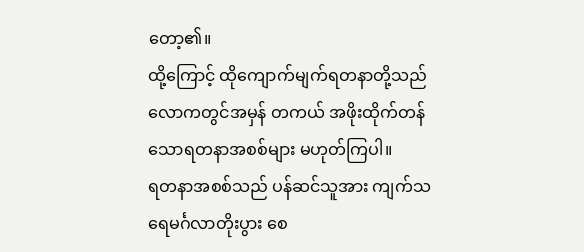တော့၏။
ထို့ကြောင့် ထိုကျောက်မျက်ရတနာတို့သည် လောကတွင်အမှန် တကယ် အဖိုးထိုက်တန်သောရတနာအစစ်များ မဟုတ်ကြပါ။
ရတနာအစစ်သည် ပန်ဆင်သူအား ကျက်သရေမင်္ဂလာတိုးပွား စေ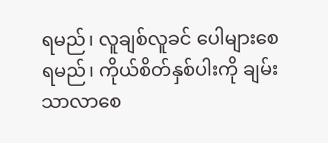ရမည်၊ လူချစ်လူခင် ပေါများစေရမည်၊ ကိုယ်စိတ်နှစ်ပါးကို ချမ်းသာလာစေ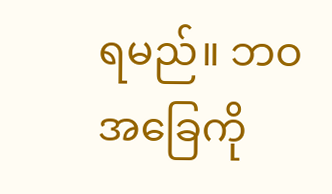ရမည်။ ဘဝအခြေကို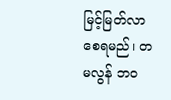မြင့်မြတ်လာစေရမည်၊ တမလွန် ဘဝ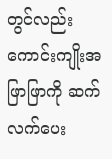တွင်လည်း ကောင်းကျိုးအဖြာဖြာကို ဆက်လက်ပေး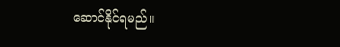ဆောင်နိုင်ရမည်။